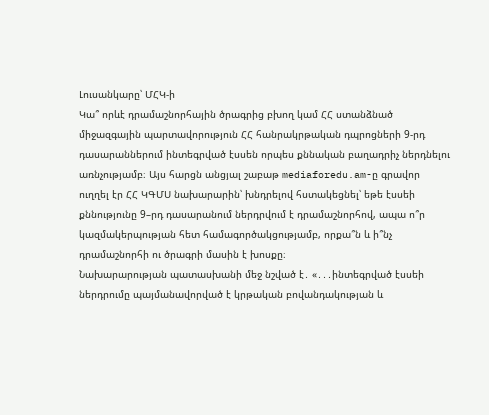Լուսանկարը՝ ՄՀԿ-ի
Կա՞ որևէ դրամաշնորհային ծրագրից բխող կամ ՀՀ ստանձնած միջազգային պարտավորություն ՀՀ հանրակրթական դպրոցների 9-րդ դասարաններում ինտեգրված էսսեն որպես քննական բաղադրիչ ներդնելու առնչությամբ։ Այս հարցն անցյալ շաբաթ mediaforedu.am-ը գրավոր ուղղել էր ՀՀ ԿԳՄՍ նախարարին՝ խնդրելով հստակեցնել՝ եթե էսսեի քննությունը 9–րդ դասարանում ներդրվում է դրամաշնորհով, ապա ո՞ր կազմակերպության հետ համագործակցությամբ, որքա՞ն և ի՞նչ դրամաշնորհի ու ծրագրի մասին է խոսքը։
Նախարարության պատասխանի մեջ նշված է․ «․․․ինտեգրված էսսեի ներդրումը պայմանավորված է կրթական բովանդակության և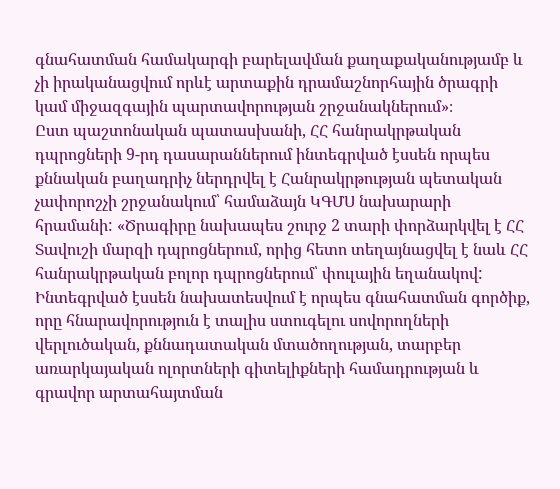գնահատման համակարգի բարելավման քաղաքականությամբ և չի իրականացվում որևէ արտաքին դրամաշնորհային ծրագրի կամ միջազգային պարտավորության շրջանակներում»։
Ըստ պաշտոնական պատասխանի, ՀՀ հանրակրթական դպրոցների 9-րդ դասարաններում ինտեգրված էսսեն որպես քննական բաղադրիչ ներդրվել է Հանրակրթության պետական չափորոշչի շրջանակում՝ համաձայն ԿԳՄՍ նախարարի հրամանի: «Ծրագիրը նախապես շուրջ 2 տարի փորձարկվել է ՀՀ Տավուշի մարզի դպրոցներում, որից հետո տեղայնացվել է նաև ՀՀ հանրակրթական բոլոր դպրոցներում՝ փուլային եղանակով: Ինտեգրված էսսեն նախատեսվում է որպես գնահատման գործիք, որը հնարավորություն է տալիս ստուգելու սովորողների վերլուծական, քննադատական մտածողության, տարբեր առարկայական ոլորտների գիտելիքների համադրության և գրավոր արտահայտման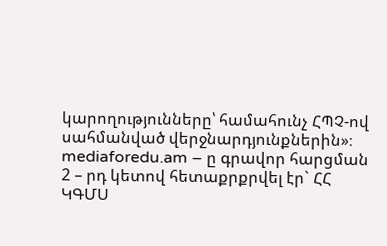կարողությունները՝ համահունչ ՀՊՉ-ով սահմանված վերջնարդյունքներին»։
mediaforedu.am – ը գրավոր հարցման 2 – րդ կետով հետաքրքրվել էր` ՀՀ ԿԳՄՍ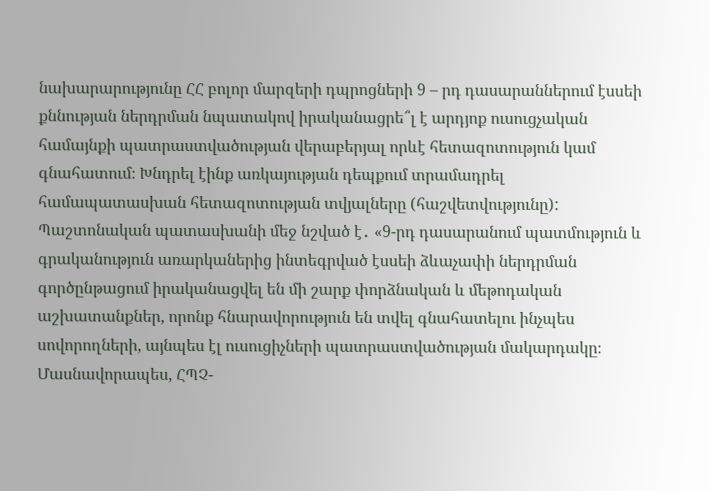նախարարությունը ՀՀ բոլոր մարզերի դպրոցների 9 – րդ դասարաններում էսսեի քննության ներդրման նպատակով իրականացրե՞լ է արդյոք ուսուցչական համայնքի պատրաստվածության վերաբերյալ որևէ հետազոտություն կամ գնահատում։ Խնդրել էինք առկայության դեպքում տրամադրել համապատասխան հետազոտության տվյալները (հաշվետվությունը):
Պաշտոնական պատասխանի մեջ նշված է․ «9-րդ դասարանում պատմություն և գրականություն առարկաներից ինտեգրված էսսեի ձևաչափի ներդրման գործընթացում իրականացվել են մի շարք փորձնական և մեթոդական աշխատանքներ, որոնք հնարավորություն են տվել գնահատելու ինչպես սովորողների, այնպես էլ ուսուցիչների պատրաստվածության մակարդակը։ Մասնավորապես, ՀՊՉ-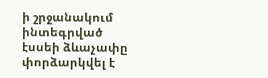ի շրջանակում ինտեգրված էսսեի ձևաչափը փորձարկվել է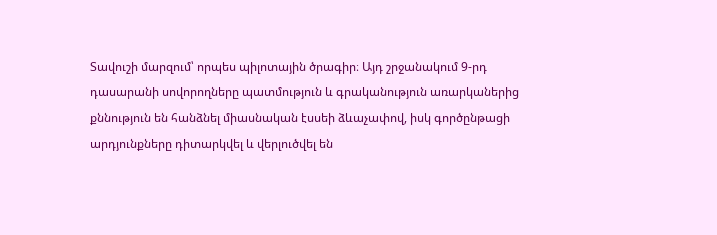Տավուշի մարզում՝ որպես պիլոտային ծրագիր։ Այդ շրջանակում 9-րդ դասարանի սովորողները պատմություն և գրականություն առարկաներից քննություն են հանձնել միասնական էսսեի ձևաչափով, իսկ գործընթացի արդյունքները դիտարկվել և վերլուծվել են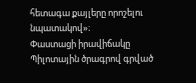հետագա քայլերը որոշելու նպատակով»։
Փաստացի իրավիճակը
Պիլոտային ծրագրով գրված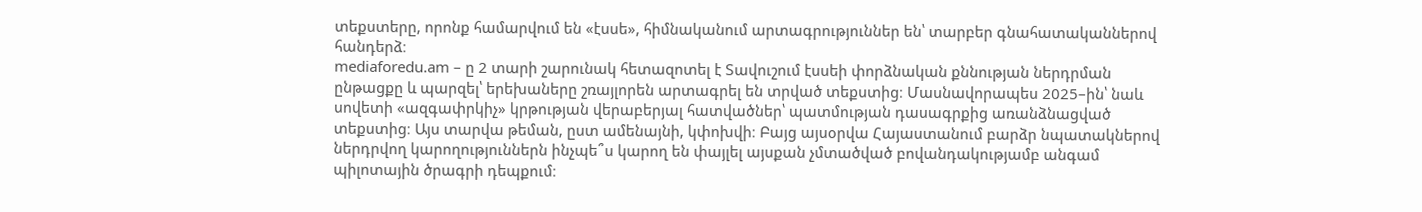տեքստերը, որոնք համարվում են «էսսե», հիմնականում արտագրություններ են՝ տարբեր գնահատականներով հանդերձ։
mediaforedu.am – ը 2 տարի շարունակ հետազոտել է Տավուշում էսսեի փորձնական քննության ներդրման ընթացքը և պարզել՝ երեխաները շռայլորեն արտագրել են տրված տեքստից։ Մասնավորապես 2025–ին՝ նաև սովետի «ազգափրկիչ» կրթության վերաբերյալ հատվածներ՝ պատմության դասագրքից առանձնացված տեքստից։ Այս տարվա թեման, ըստ ամենայնի, կփոխվի։ Բայց այսօրվա Հայաստանում բարձր նպատակներով ներդրվող կարողություններն ինչպե՞ս կարող են փայլել այսքան չմտածված բովանդակությամբ անգամ պիլոտային ծրագրի դեպքում։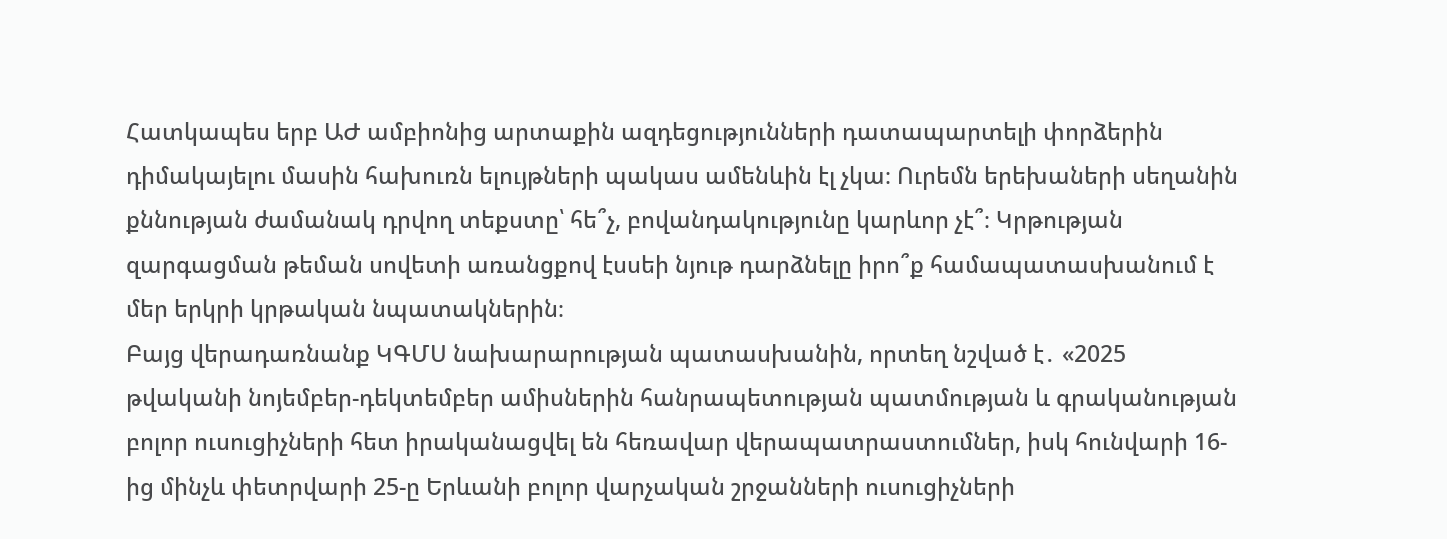Հատկապես երբ ԱԺ ամբիոնից արտաքին ազդեցությունների դատապարտելի փորձերին դիմակայելու մասին հախուռն ելույթների պակաս ամենևին էլ չկա։ Ուրեմն երեխաների սեղանին քննության ժամանակ դրվող տեքստը՝ հե՞չ, բովանդակությունը կարևոր չէ՞։ Կրթության զարգացման թեման սովետի առանցքով էսսեի նյութ դարձնելը իրո՞ք համապատասխանում է մեր երկրի կրթական նպատակներին։
Բայց վերադառնանք ԿԳՄՍ նախարարության պատասխանին, որտեղ նշված է․ «2025 թվականի նոյեմբեր-դեկտեմբեր ամիսներին հանրապետության պատմության և գրականության բոլոր ուսուցիչների հետ իրականացվել են հեռավար վերապատրաստումներ, իսկ հունվարի 16-ից մինչև փետրվարի 25-ը Երևանի բոլոր վարչական շրջանների ուսուցիչների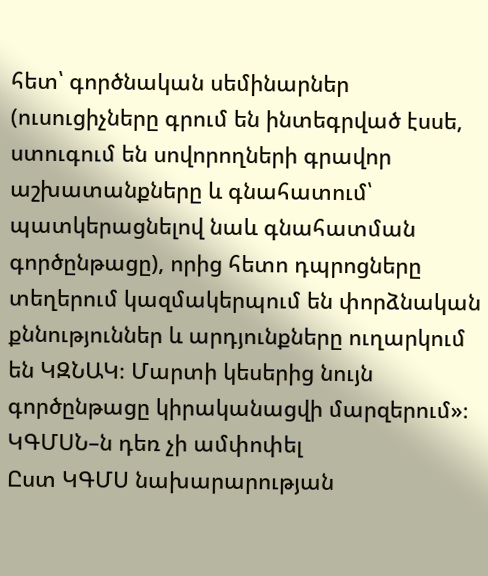հետ՝ գործնական սեմինարներ (ուսուցիչները գրում են ինտեգրված էսսե, ստուգում են սովորողների գրավոր աշխատանքները և գնահատում՝ պատկերացնելով նաև գնահատման գործընթացը), որից հետո դպրոցները տեղերում կազմակերպում են փորձնական քննություններ և արդյունքները ուղարկում են ԿԶՆԱԿ։ Մարտի կեսերից նույն գործընթացը կիրականացվի մարզերում»։
ԿԳՄՍՆ–ն դեռ չի ամփոփել
Ըստ ԿԳՄՍ նախարարության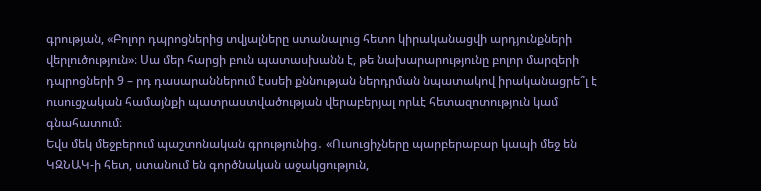գրության, «Բոլոր դպրոցներից տվյալները ստանալուց հետո կիրականացվի արդյունքների վերլուծություն»։ Սա մեր հարցի բուն պատասխանն է, թե նախարարությունը բոլոր մարզերի դպրոցների 9 – րդ դասարաններում էսսեի քննության ներդրման նպատակով իրականացրե՞լ է ուսուցչական համայնքի պատրաստվածության վերաբերյալ որևէ հետազոտություն կամ գնահատում։
Եվս մեկ մեջբերում պաշտոնական գրությունից․ «Ուսուցիչները պարբերաբար կապի մեջ են ԿԶՆԱԿ-ի հետ, ստանում են գործնական աջակցություն,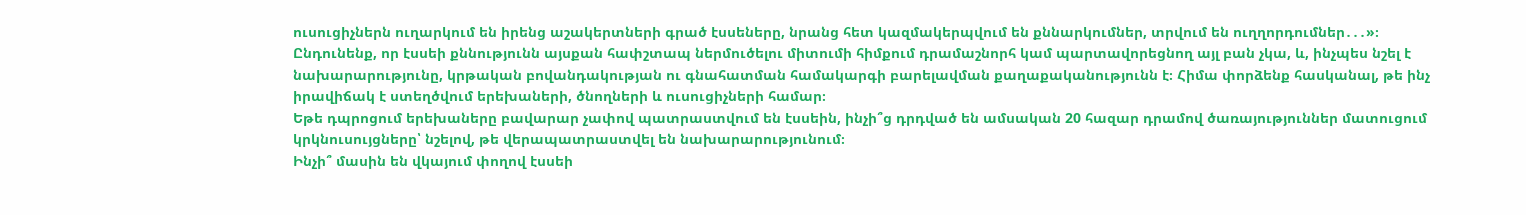ուսուցիչներն ուղարկում են իրենց աշակերտների գրած էսսեները, նրանց հետ կազմակերպվում են քննարկումներ, տրվում են ուղղորդումներ․․․»։
Ընդունենք, որ էսսեի քննությունն այսքան հափշտապ ներմուծելու միտումի հիմքում դրամաշնորհ կամ պարտավորեցնող այլ բան չկա, և, ինչպես նշել է նախարարությունը, կրթական բովանդակության ու գնահատման համակարգի բարելավման քաղաքականությունն է։ Հիմա փորձենք հասկանալ, թե ինչ իրավիճակ է ստեղծվում երեխաների, ծնողների և ուսուցիչների համար։
Եթե դպրոցում երեխաները բավարար չափով պատրաստվում են էսսեին, ինչի՞ց դրդված են ամսական 20 հազար դրամով ծառայություններ մատուցում կրկնուսույցները՝ նշելով, թե վերապատրաստվել են նախարարությունում։
Ինչի՞ մասին են վկայում փողով էսսեի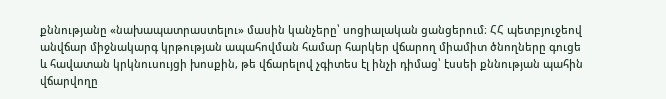քննությանը «նախապատրաստելու» մասին կանչերը՝ սոցիալական ցանցերում։ ՀՀ պետբյուջեով անվճար միջնակարգ կրթության ապահովման համար հարկեր վճարող միամիտ ծնողները գուցե և հավատան կրկնուսույցի խոսքին, թե վճարելով չգիտես էլ ինչի դիմաց՝ էսսեի քննության պահին վճարվողը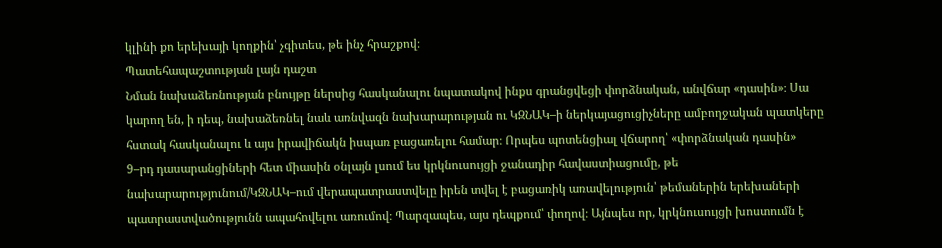կլինի քո երեխայի կողքին՝ չգիտես, թե ինչ հրաշքով։
Պատեհապաշտության լայն դաշտ
Նման նախաձեռնության բնույթը ներսից հասկանալու նպատակով ինքս գրանցվեցի փորձնական, անվճար «դասին»։ Սա կարող են, ի դեպ, նախաձեռնել նաև առնվազն նախարարության ու ԿԶՆԱԿ–ի ներկայացուցիչները ամբողջական պատկերը հստակ հասկանալու և այս իրավիճակն իսպառ բացառելու համար։ Որպես պոտենցիալ վճարող՝ «փորձնական դասին» 9–րդ դասարանցիների հետ միասին օնլայն լսում ես կրկնուսույցի ջանադիր հավաստիացումը, թե նախարարությունում/ԿԶՆԱԿ–ում վերապատրաստվելը իրեն տվել է բացառիկ առավելություն՝ թեմաներին երեխաների պատրաստվածությունն ապահովելու առումով։ Պարզապես, այս դեպքում՝ փողով։ Այնպես որ, կրկնուսույցի խոստումն է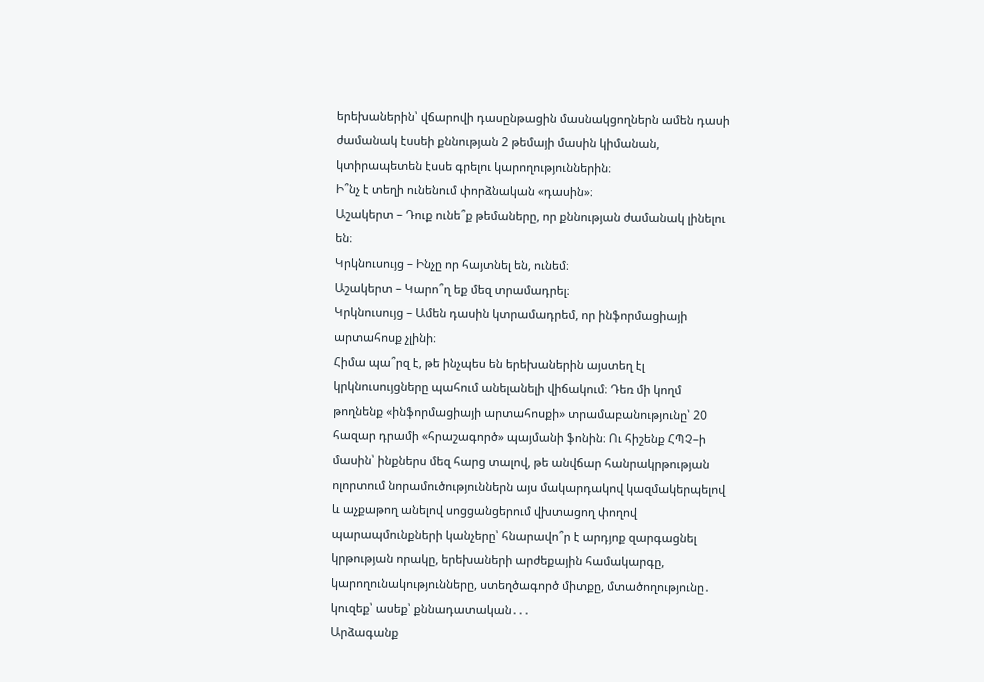երեխաներին՝ վճարովի դասընթացին մասնակցողներն ամեն դասի ժամանակ էսսեի քննության 2 թեմայի մասին կիմանան, կտիրապետեն էսսե գրելու կարողություններին։
Ի՞նչ է տեղի ունենում փորձնական «դասին»։
Աշակերտ – Դուք ունե՞ք թեմաները, որ քննության ժամանակ լինելու են։
Կրկնուսույց – Ինչը որ հայտնել են, ունեմ։
Աշակերտ – Կարո՞ղ եք մեզ տրամադրել։
Կրկնուսույց – Ամեն դասին կտրամադրեմ, որ ինֆորմացիայի արտահոսք չլինի։
Հիմա պա՞րզ է, թե ինչպես են երեխաներին այստեղ էլ կրկնուսույցները պահում անելանելի վիճակում։ Դեռ մի կողմ թողնենք «ինֆորմացիայի արտահոսքի» տրամաբանությունը՝ 20 հազար դրամի «հրաշագործ» պայմանի ֆոնին։ Ու հիշենք ՀՊՉ–ի մասին՝ ինքներս մեզ հարց տալով, թե անվճար հանրակրթության ոլորտում նորամուծություններն այս մակարդակով կազմակերպելով և աչքաթող անելով սոցցանցերում վխտացող փողով պարապմունքների կանչերը՝ հնարավո՞ր է արդյոք զարգացնել կրթության որակը, երեխաների արժեքային համակարգը, կարողունակությունները, ստեղծագործ միտքը, մտածողությունը․ կուզեք՝ ասեք՝ քննադատական․․․
Արձագանք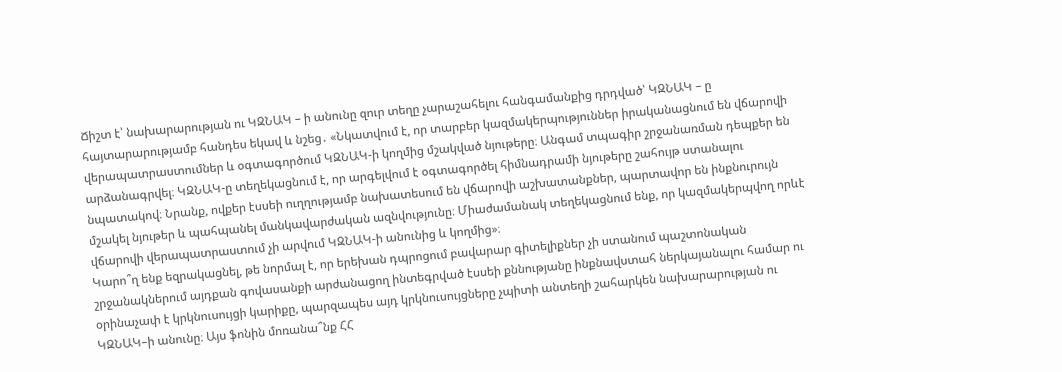Ճիշտ է՝ նախարարության ու ԿԶՆԱԿ – ի անունը զուր տեղը չարաշահելու հանգամանքից դրդված՝ ԿԶՆԱԿ – ը հայտարարությամբ հանդես եկավ և նշեց․ «Նկատվում է, որ տարբեր կազմակերպություններ իրականացնում են վճարովի վերապատրաստումներ և օգտագործում ԿԶՆԱԿ-ի կողմից մշակված նյութերը։ Անգամ տպագիր շրջանառման դեպքեր են արձանագրվել։ ԿԶՆԱԿ-ը տեղեկացնում է, որ արգելվում է օգտագործել հիմնադրամի նյութերը շահույթ ստանալու նպատակով։ Նրանք, ովքեր էսսեի ուղղությամբ նախատեսում են վճարովի աշխատանքներ, պարտավոր են ինքնուրույն մշակել նյութեր և պահպանել մանկավարժական ազնվությունը։ Միաժամանակ տեղեկացնում ենք, որ կազմակերպվող որևէ վճարովի վերապատրաստում չի արվում ԿԶՆԱԿ-ի անունից և կողմից»։
Կարո՞ղ ենք եզրակացնել, թե նորմալ է, որ երեխան դպրոցում բավարար գիտելիքներ չի ստանում պաշտոնական շրջանակներում այդքան գովասանքի արժանացող ինտեգրված էսսեի քննությանը ինքնավստահ ներկայանալու համար ու օրինաչափ է կրկնուսույցի կարիքը, պարզապես այդ կրկնուսույցները չպիտի անտեղի շահարկեն նախարարության ու ԿԶՆԱԿ–ի անունը։ Այս ֆոնին մոռանա՞նք ՀՀ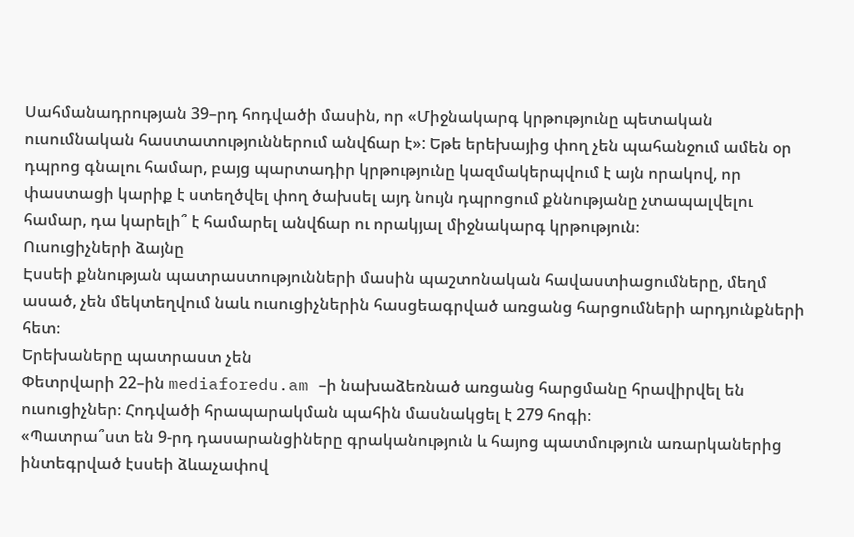Սահմանադրության 39–րդ հոդվածի մասին, որ «Միջնակարգ կրթությունը պետական ուսումնական հաստատություններում անվճար է»: Եթե երեխայից փող չեն պահանջում ամեն օր դպրոց գնալու համար, բայց պարտադիր կրթությունը կազմակերպվում է այն որակով, որ փաստացի կարիք է ստեղծվել փող ծախսել այդ նույն դպրոցում քննությանը չտապալվելու համար, դա կարելի՞ է համարել անվճար ու որակյալ միջնակարգ կրթություն։
Ուսուցիչների ձայնը
Էսսեի քննության պատրաստությունների մասին պաշտոնական հավաստիացումները, մեղմ ասած, չեն մեկտեղվում նաև ուսուցիչներին հասցեագրված առցանց հարցումների արդյունքների հետ։
Երեխաները պատրաստ չեն
Փետրվարի 22–ին mediaforedu.am –ի նախաձեռնած առցանց հարցմանը հրավիրվել են ուսուցիչներ։ Հոդվածի հրապարակման պահին մասնակցել է 279 հոգի։
«Պատրա՞ստ են 9-րդ դասարանցիները գրականություն և հայոց պատմություն առարկաներից ինտեգրված էսսեի ձևաչափով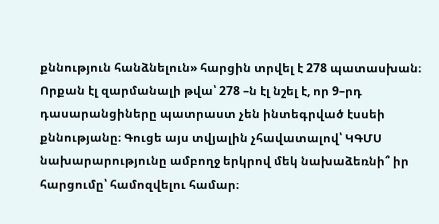քննություն հանձնելուն» հարցին տրվել է 278 պատասխան։ Որքան էլ զարմանալի թվա՝ 278 –ն էլ նշել է, որ 9–րդ դասարանցիները պատրաստ չեն ինտեգրված էսսեի քննությանը։ Գուցե այս տվյալին չհավատալով՝ ԿԳՄՍ նախարարությունը ամբողջ երկրով մեկ նախաձեռնի՞ իր հարցումը՝ համոզվելու համար։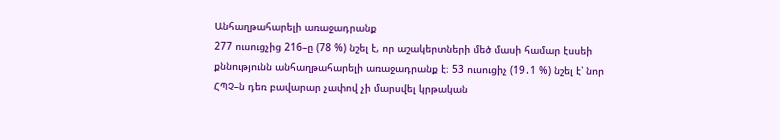Անհաղթահարելի առաջադրանք
277 ուսուցչից 216–ը (78 %) նշել է, որ աշակերտների մեծ մասի համար էսսեի քննությունն անհաղթահարելի առաջադրանք է։ 53 ուսուցիչ (19․1 %) նշել է՝ նոր ՀՊՉ–ն դեռ բավարար չափով չի մարսվել կրթական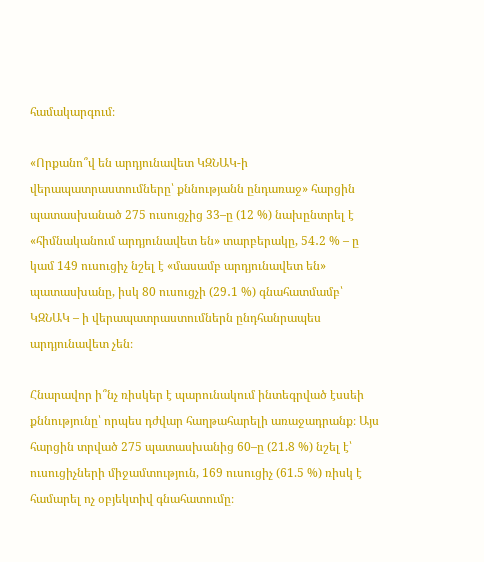համակարգում։

«Որքանո՞վ են արդյունավետ ԿԶՆԱԿ-ի վերապատրաստումները՝ քննությանն ընդառաջ» հարցին պատասխանած 275 ուսուցչից 33–ը (12 %) նախընտրել է «հիմնականում արդյունավետ են» տարբերակը, 54․2 % – ը կամ 149 ուսուցիչ նշել է «մասամբ արդյունավետ են» պատասխանը, իսկ 80 ուսուցչի (29․1 %) գնահատմամբ՝ ԿԶՆԱԿ – ի վերապատրաստումներն ընդհանրապես արդյունավետ չեն։

Հնարավոր ի՞նչ ռիսկեր է պարունակում ինտեգրված էսսեի քննությունը՝ որպես դժվար հաղթահարելի առաջադրանք։ Այս հարցին տրված 275 պատասխանից 60–ը (21.8 %) նշել է՝ ուսուցիչների միջամտություն, 169 ուսուցիչ (61.5 %) ռիսկ է համարել ոչ օբյեկտիվ գնահատումը։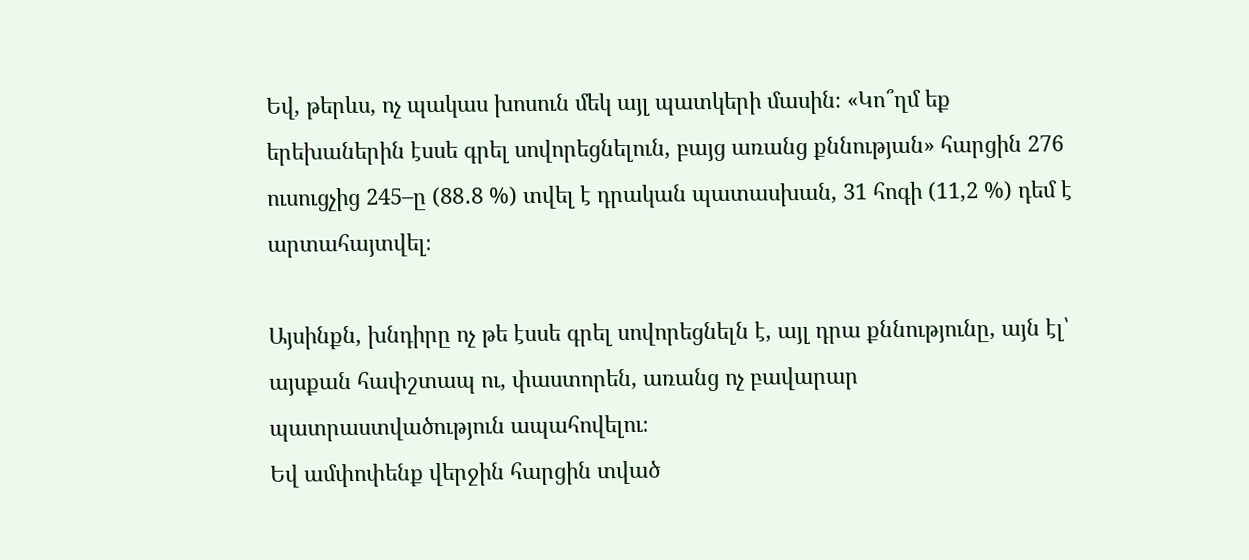Եվ, թերևս, ոչ պակաս խոսուն մեկ այլ պատկերի մասին։ «Կո՞ղմ եք երեխաներին էսսե գրել սովորեցնելուն, բայց առանց քննության» հարցին 276 ուսուցչից 245–ը (88․8 %) տվել է դրական պատասխան, 31 հոգի (11,2 %) դեմ է արտահայտվել։

Այսինքն, խնդիրը ոչ թե էսսե գրել սովորեցնելն է, այլ դրա քննությունը, այն էլ՝ այսքան հափշտապ ու, փաստորեն, առանց ոչ բավարար պատրաստվածություն ապահովելու։
Եվ ամփոփենք վերջին հարցին տված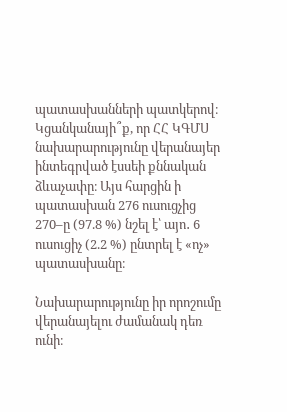պատասխանների պատկերով։ Կցանկանայի՞ք, որ ՀՀ ԿԳՄՍ նախարարությունը վերանայեր ինտեգրված էսսեի քննական ձևաչափը։ Այս հարցին ի պատասխան 276 ուսուցչից 270–ը (97.8 %) նշել է՝ այո․ 6 ուսուցիչ (2.2 %) ընտրել է «ոչ» պատասխանը։

Նախարարությունը իր որոշումը վերանայելու ժամանակ դեռ ունի։